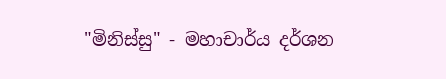"මිනිස්සු" - මහාචාර්ය දර්ශන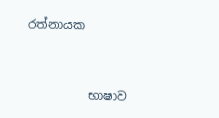රත්නායක



          භාෂාව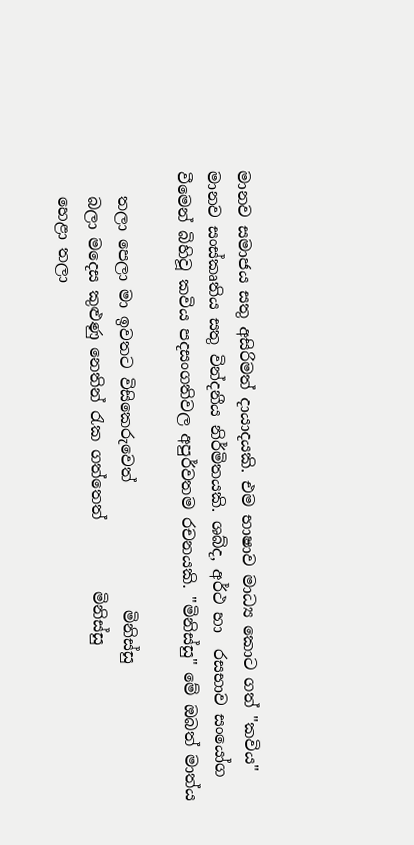මානව සමාජය සතු අසිරිමත් දායාදයකි. එම භාෂාව මාධ්‍ය කොට ගත් "කවිය" මානව සංස්කෘතිය සතු වින්දනීය නිර්මිතයකි. ශබ්ද, අර්ථ හා  රසභාව සංයෝග වීමෙන් බිහිවූ කවිය පදසංගතිවල අපුර්වතම රචනයකි. "මිනිස්සු" මේ ඔබත් මාත්ය

   තලා පෙලා මා ඉවතට විසිකෙරුවෙත්                මිනිස්සු
   බලා මදෙස කුළුණු නෙතින් රැක ගත්තෙත්         මිනිස්සු
   හෙළා තලා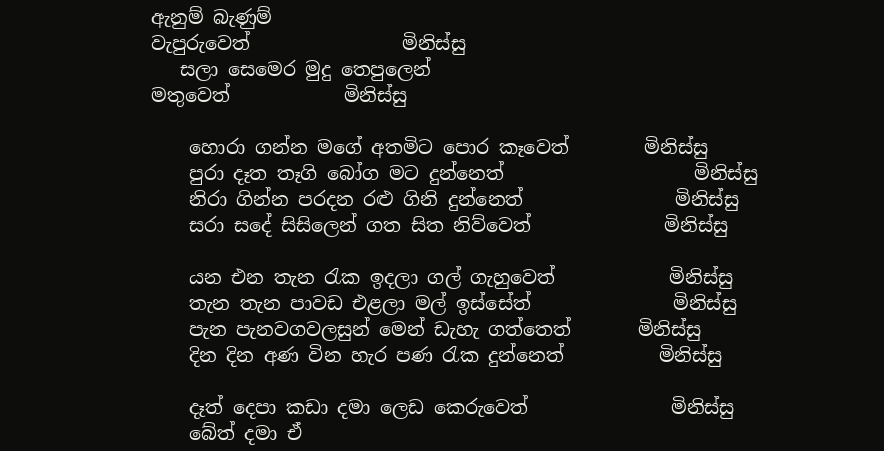ඇනුම් බැණුම්
වැපුරුවෙත්                මිනිස්සු
   සලා සෙමෙර මුදු තෙපුලෙන්
මතුවෙත්            මිනිස්සු

    හොරා ගන්න මගේ අතමිට පොර කෑවෙත්        මිනිස්සු
    පුරා දෑත තෑගි බෝග මට දුන්නෙත්                    මිනිස්සු
    නිරා ගින්න පරදන රළු ගිනි දුන්නෙත්                මිනිස්සු
    සරා සදේ සිසිලෙන් ගත සිත නිව්වෙත්              මිනිස්සු

    යන එන තැන රැක ඉදලා ගල් ගැහුවෙත්            මිනිස්සු
    තැන තැන පාවඩ එළලා මල් ඉස්සේත්               මිනිස්සු
    පැන පැනවගවලසුන් මෙන් ඩැහැ ගත්තෙත්       මිනිස්සු
    දින දින අණ වින හැර පණ රැක දුන්නෙත්          මිනිස්සු

    දෑත් දෙපා කඩා දමා ලෙඩ කෙරුවෙත්               මිනිස්සු
    බේත් දමා ඒ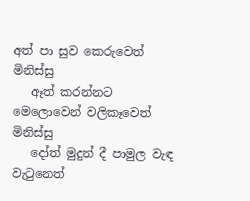අත් පා සුව කෙරුවෙත්                  මිනිස්සු
   ඈත් කරන්නට මෙලොවෙන් වලිකෑවෙත්          මිනිස්සු
   දෝත් මුදුන් දී පාමුල වැඳ වැටුනෙත්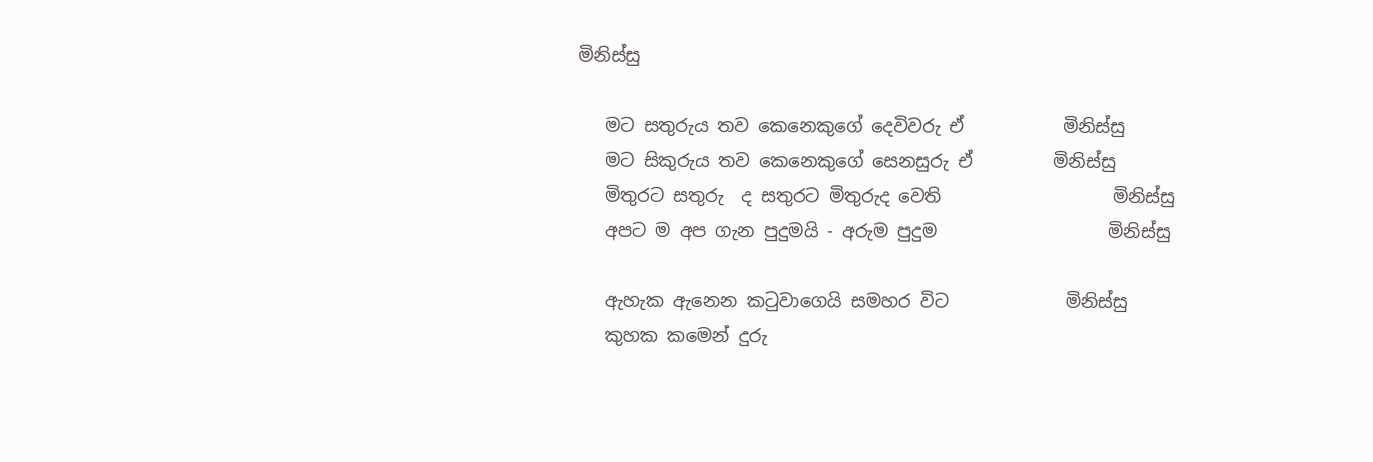මිනිස්සු

   මට සතුරුය තව කෙනෙකුගේ දෙවිවරු ඒ           මිනිස්සු
   මට සිකුරුය තව කෙනෙකුගේ සෙනසුරු ඒ         මිනිස්සු
   මිතුරට සතුරු  ද සතුරට මිතුරුද වෙති                   මිනිස්සු
   අපට ම අප ගැන පුදුමයි - අරුම පුදුම                   මිනිස්සු

   ඇහැක ඇනෙන කටුවාගෙයි සමහර විට             මිනිස්සු
   කුහක කමෙන් දුරු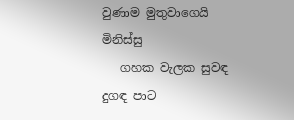වුණාම මුතුවාගෙයි               මිනිස්සු
   ගහක වැලක සුවඳ දුගඳ පාට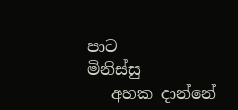පාට                       මිනිස්සු
   අහක දාන්නේ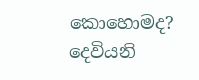කොහොමද? දෙවියනි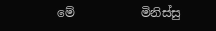මේ           මිනිස්සු